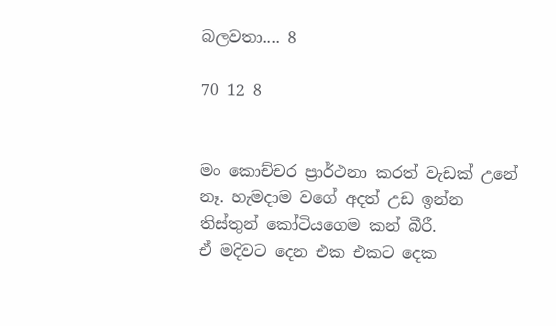බලවතා.... 8

70 12 8


මං කොච්චර ප්‍රාර්ථනා කරත් වැඩක් උනේ නෑ. හැමදාම වගේ අදත් උඩ ඉන්න තිස්තුන් කෝටියගෙම කන් බීරී.
ඒ මදිවට දෙන එක එකට දෙක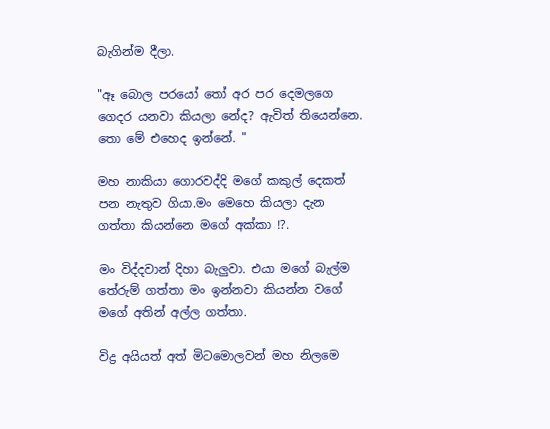බැගින්ම දීලා.

"ඈ බොල පරයෝ තෝ අර පර දෙමලගෙ ගෙදර යනවා කියලා නේද? ඇවිත් තියෙන්නෙ. තො මේ එහෙද ඉන්නේ. "

මහ නාකියා ගොරවද්දි මගේ කකුල් දෙකත් පන නැතුව ගියා.මං මෙහෙ කියලා දැන ගත්තා කියන්නෙ මගේ අක්කා !?.

මං විද්දවාන් දිහා බැලුවා. එයා මගේ බැල්ම තේරුම් ගත්තා මං ඉන්නවා කියන්න වගේ මගේ අතින් අල්ල ගත්තා.

විද්‍ර අයියත් අත් මිටමොලවන් මහ නිලමෙ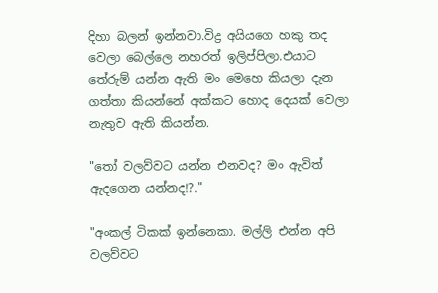දිහා බලන් ඉන්නවා.විද්‍ර අයියගෙ හකු තද වෙලා බෙල්ලෙ නහරත් ඉලිප්පිලා.එයාට තේරුම් යන්න ඇති මං මෙහෙ කියලා දැන ගත්තා කියන්නේ අක්කට හොද දෙයක් වෙලා නැතුව ඇති කියන්න.

"තෝ වලව්වට යන්න එනවද? මං ඇවිත් ඇදගෙන යන්නද!?."

"අංකල් ටිකක් ඉන්නෙකා. මල්ලි එන්න අපි වලව්වට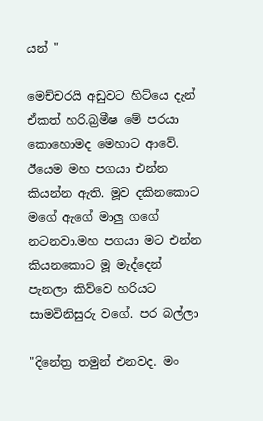යන් "

මෙච්චරයි අඩුවට හිට්යෙ දැන් ඒකත් හරි.බ්‍රමීෂ මේ පරයා කොහොමද මෙහාට ආවේ. ඊයෙම මහ පගයා එන්න කියන්න ඇති. මූව දකිනකොට මගේ ඇගේ මාලු ගගේ නටනවා.මහ පගයා මට එන්න කියනකොට මූ මැද්දෙන් පැනලා කිව්වෙ හරියට සාමවිනිසුරු වගේ. පර බල්ලා

"දිනේත්‍ර තමුන් එනවද. මං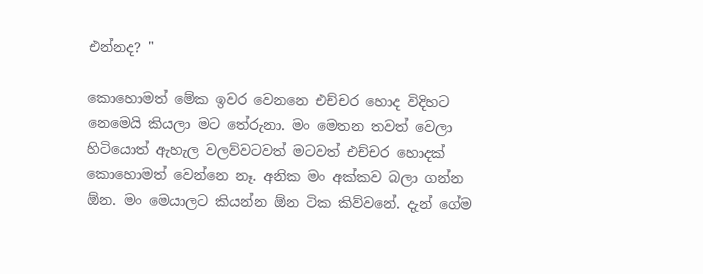එන්නද? "

කොහොමත් මේක ඉවර වෙනනෙ එච්චර හොද විදිහට නෙමෙයි කියලා මට තේරුනා. මං මෙතන තවත් වෙලා හිටියොත් ඇහැල වලව්වටවත් මටවත් එච්චර හොදක් කොහොමත් වෙන්නෙ නෑ. අනික මං අක්කව බලා ගන්න ඕන. මං මෙයාලට කියන්න ඕන ටික කිව්වනේ. දැන් ගේම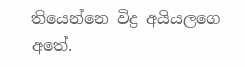තියෙන්නෙ විද්‍ර අයියලගෙ අතේ.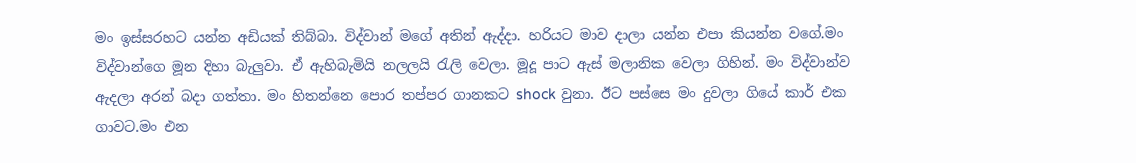මං ඉස්සරහට යන්න අඩියක් තිබ්බා. විද්වාන් මගේ අතින් ඇද්දා. හරියට මාව දාලා යන්න එපා කියන්න වගේ.මං විද්වාන්ගෙ මූන දිහා බැලුවා. ඒ ඇහිබැමියි නලලයි රැලි වෙලා. මූදූ පාට ඇස් මලානික වෙලා ගිහින්. මං විද්වාන්ව ඇදලා අරන් බදා ගත්තා. මං හිතන්නෙ පොර තප්පර ගානකට shock වුනා. ඊට පස්සෙ මං දුවලා ගියේ කාර් එක ගාවට.මං එන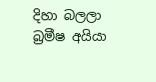දිහා බලලා බ්‍රමීෂ අයියා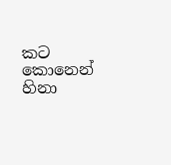කට කොනෙන් හිනා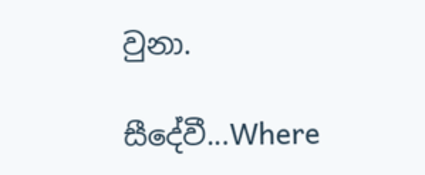වුනා.

සීදේවී...Where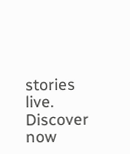stories live. Discover now